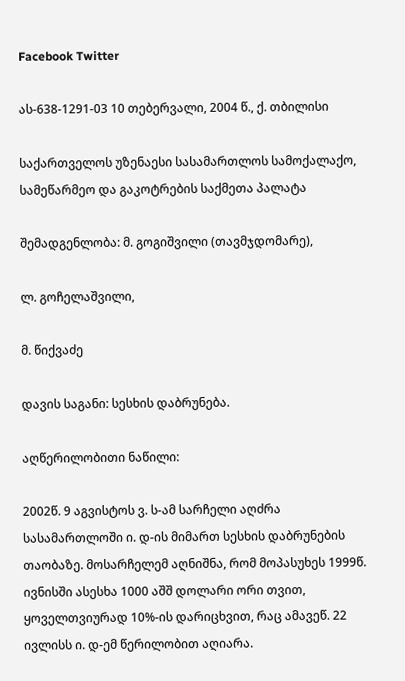Facebook Twitter

ას-638-1291-03 10 თებერვალი, 2004 წ., ქ. თბილისი

საქართველოს უზენაესი სასამართლოს სამოქალაქო, სამეწარმეო და გაკოტრების საქმეთა პალატა

შემადგენლობა: მ. გოგიშვილი (თავმჯდომარე),

ლ. გოჩელაშვილი,

მ. წიქვაძე

დავის საგანი: სესხის დაბრუნება.

აღწერილობითი ნაწილი:

2002წ. 9 აგვისტოს ვ. ს-ამ სარჩელი აღძრა სასამართლოში ი. დ-ის მიმართ სესხის დაბრუნების თაობაზე. მოსარჩელემ აღნიშნა, რომ მოპასუხეს 1999წ. ივნისში ასესხა 1000 აშშ დოლარი ორი თვით, ყოველთვიურად 10%-ის დარიცხვით, რაც ამავეწ. 22 ივლისს ი. დ-ემ წერილობით აღიარა.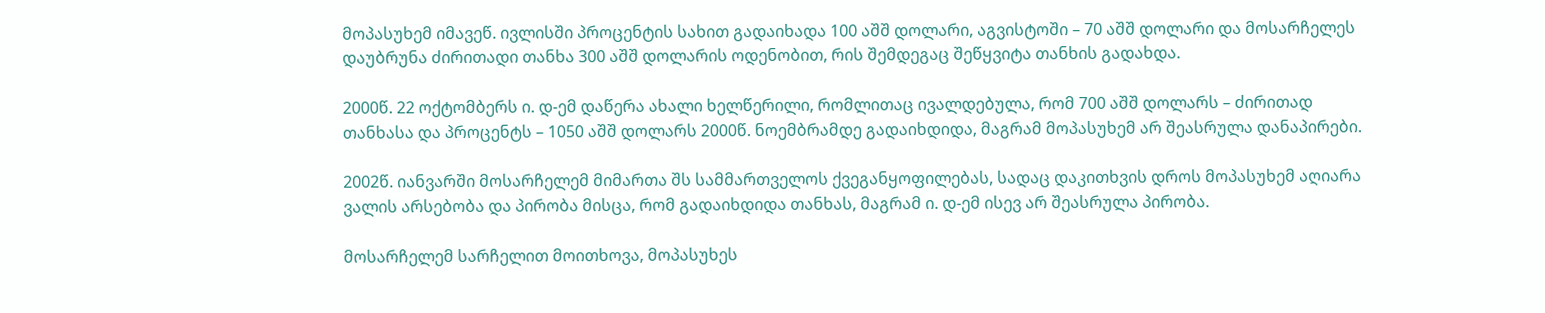მოპასუხემ იმავეწ. ივლისში პროცენტის სახით გადაიხადა 100 აშშ დოლარი, აგვისტოში – 70 აშშ დოლარი და მოსარჩელეს დაუბრუნა ძირითადი თანხა 300 აშშ დოლარის ოდენობით, რის შემდეგაც შეწყვიტა თანხის გადახდა.

2000წ. 22 ოქტომბერს ი. დ-ემ დაწერა ახალი ხელწერილი, რომლითაც ივალდებულა, რომ 700 აშშ დოლარს – ძირითად თანხასა და პროცენტს – 1050 აშშ დოლარს 2000წ. ნოემბრამდე გადაიხდიდა, მაგრამ მოპასუხემ არ შეასრულა დანაპირები.

2002წ. იანვარში მოსარჩელემ მიმართა შს სამმართველოს ქვეგანყოფილებას, სადაც დაკითხვის დროს მოპასუხემ აღიარა ვალის არსებობა და პირობა მისცა, რომ გადაიხდიდა თანხას, მაგრამ ი. დ-ემ ისევ არ შეასრულა პირობა.

მოსარჩელემ სარჩელით მოითხოვა, მოპასუხეს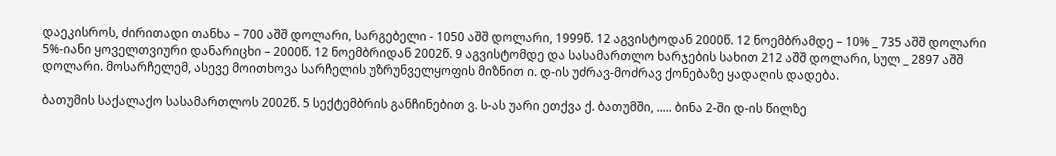დაეკისროს, ძირითადი თანხა – 700 აშშ დოლარი, სარგებელი - 1050 აშშ დოლარი, 1999წ. 12 აგვისტოდან 2000წ. 12 ნოემბრამდე – 10% _ 735 აშშ დოლარი 5%-იანი ყოველთვიური დანარიცხი – 2000წ. 12 ნოემბრიდან 2002წ. 9 აგვისტომდე და სასამართლო ხარჯების სახით 212 აშშ დოლარი, სულ _ 2897 აშშ დოლარი. მოსარჩელემ, ასევე მოითხოვა სარჩელის უზრუნველყოფის მიზნით ი. დ-ის უძრავ-მოძრავ ქონებაზე ყადაღის დადება.

ბათუმის საქალაქო სასამართლოს 2002წ. 5 სექტემბრის განჩინებით ვ. ს-ას უარი ეთქვა ქ. ბათუმში, ..... ბინა 2-ში დ-ის წილზე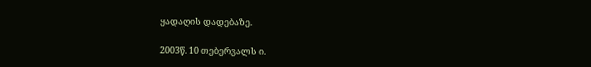ყადაღის დადებაზე.

2003წ. 10 თებერვალს ი.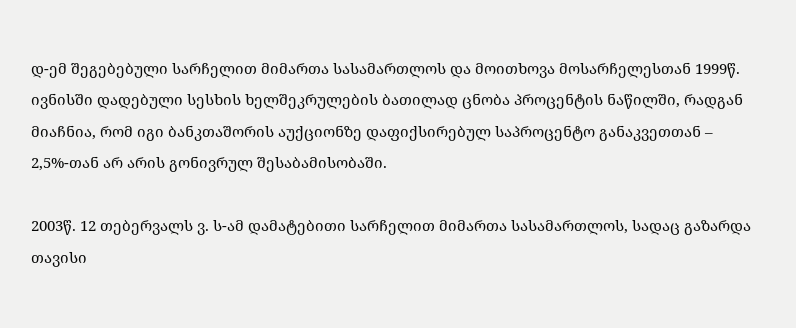დ-ემ შეგებებული სარჩელით მიმართა სასამართლოს და მოითხოვა მოსარჩელესთან 1999წ. ივნისში დადებული სესხის ხელშეკრულების ბათილად ცნობა პროცენტის ნაწილში, რადგან მიაჩნია, რომ იგი ბანკთაშორის აუქციონზე დაფიქსირებულ საპროცენტო განაკვეთთან – 2,5%-თან არ არის გონივრულ შესაბამისობაში.

2003წ. 12 თებერვალს ვ. ს-ამ დამატებითი სარჩელით მიმართა სასამართლოს, სადაც გაზარდა თავისი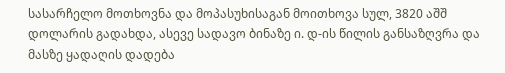სასარჩელო მოთხოვნა და მოპასუხისაგან მოითხოვა სულ, 3820 აშშ დოლარის გადახდა, ასევე სადავო ბინაზე ი. დ-ის წილის განსაზღვრა და მასზე ყადაღის დადება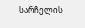სარჩელის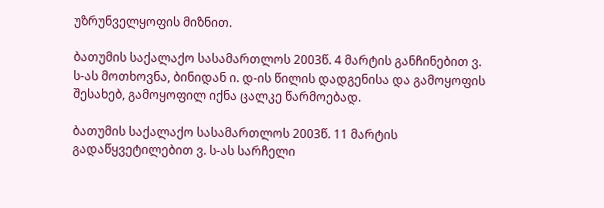უზრუნველყოფის მიზნით.

ბათუმის საქალაქო სასამართლოს 2003წ. 4 მარტის განჩინებით ვ. ს-ას მოთხოვნა, ბინიდან ი. დ-ის წილის დადგენისა და გამოყოფის შესახებ, გამოყოფილ იქნა ცალკე წარმოებად.

ბათუმის საქალაქო სასამართლოს 2003წ. 11 მარტის გადაწყვეტილებით ვ. ს-ას სარჩელი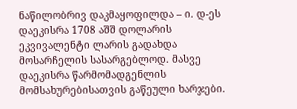ნაწილობრივ დაკმაყოფილდა – ი. დ-ეს დაეკისრა 1708 აშშ დოლარის ეკვივალენტი ლარის გადახდა მოსარჩელის სასარგებლოდ. მასვე დაეკისრა წარმომადგენლის მომსახურებისათვის გაწეული ხარჯები.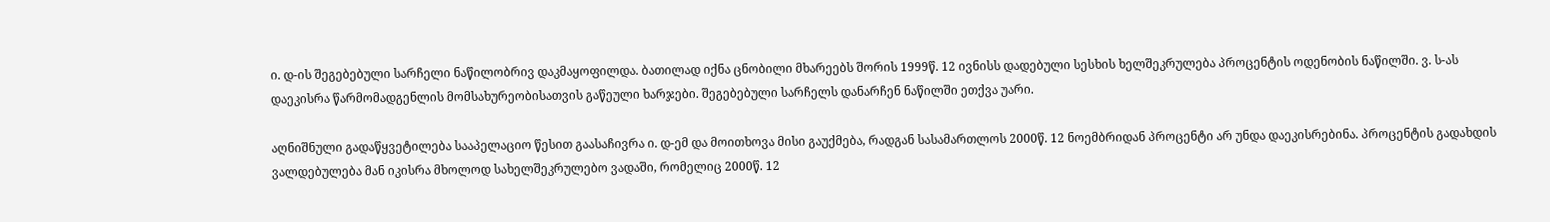ი. დ-ის შეგებებული სარჩელი ნაწილობრივ დაკმაყოფილდა. ბათილად იქნა ცნობილი მხარეებს შორის 1999წ. 12 ივნისს დადებული სესხის ხელშეკრულება პროცენტის ოდენობის ნაწილში. ვ. ს-ას დაეკისრა წარმომადგენლის მომსახურეობისათვის გაწეული ხარჯები. შეგებებული სარჩელს დანარჩენ ნაწილში ეთქვა უარი.

აღნიშნული გადაწყვეტილება სააპელაციო წესით გაასაჩივრა ი. დ-ემ და მოითხოვა მისი გაუქმება, რადგან სასამართლოს 2000წ. 12 ნოემბრიდან პროცენტი არ უნდა დაეკისრებინა. პროცენტის გადახდის ვალდებულება მან იკისრა მხოლოდ სახელშეკრულებო ვადაში, რომელიც 2000წ. 12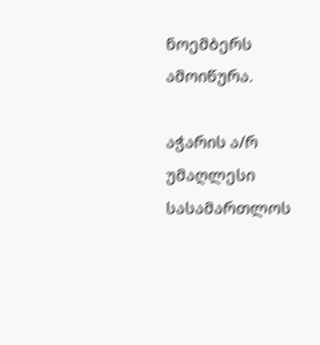ნოემბერს ამოიწურა.

აჭარის ა/რ უმაღლესი სასამართლოს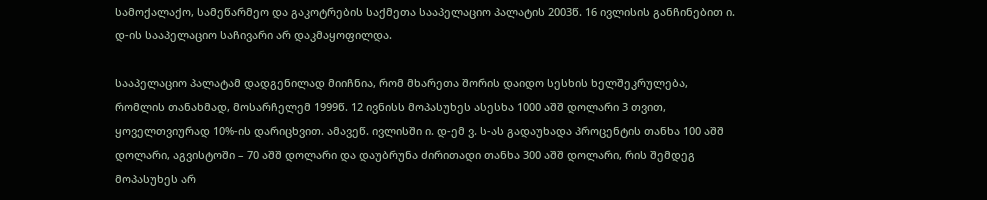სამოქალაქო, სამეწარმეო და გაკოტრების საქმეთა სააპელაციო პალატის 2003წ. 16 ივლისის განჩინებით ი. დ-ის სააპელაციო საჩივარი არ დაკმაყოფილდა.

სააპელაციო პალატამ დადგენილად მიიჩნია, რომ მხარეთა შორის დაიდო სესხის ხელშეკრულება, რომლის თანახმად, მოსარჩელემ 1999წ. 12 ივნისს მოპასუხეს ასესხა 1000 აშშ დოლარი 3 თვით, ყოველთვიურად 10%-ის დარიცხვით. ამავეწ. ივლისში ი. დ-ემ ვ. ს-ას გადაუხადა პროცენტის თანხა 100 აშშ დოლარი, აგვისტოში – 70 აშშ დოლარი და დაუბრუნა ძირითადი თანხა 300 აშშ დოლარი, რის შემდეგ მოპასუხეს არ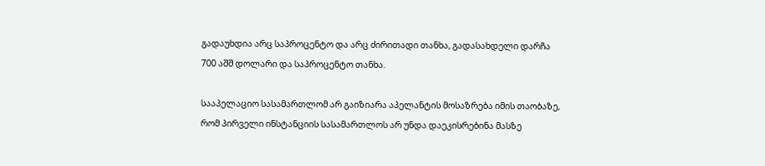გადაუხდია არც საპროცენტო და არც ძირითადი თანხა, გადასახდელი დარჩა 700 აშშ დოლარი და საპროცენტო თანხა.

სააპელაციო სასამართლომ არ გაიზიარა აპელანტის მოსაზრება იმის თაობაზე, რომ პირველი ინსტანციის სასამართლოს არ უნდა დაეკისრებინა მასზე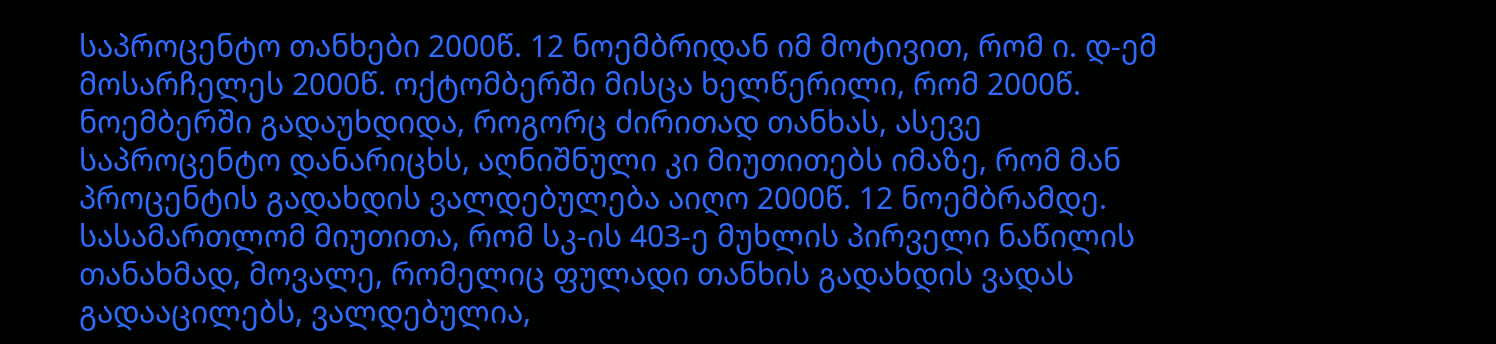საპროცენტო თანხები 2000წ. 12 ნოემბრიდან იმ მოტივით, რომ ი. დ-ემ მოსარჩელეს 2000წ. ოქტომბერში მისცა ხელწერილი, რომ 2000წ. ნოემბერში გადაუხდიდა, როგორც ძირითად თანხას, ასევე საპროცენტო დანარიცხს, აღნიშნული კი მიუთითებს იმაზე, რომ მან პროცენტის გადახდის ვალდებულება აიღო 2000წ. 12 ნოემბრამდე. სასამართლომ მიუთითა, რომ სკ-ის 403-ე მუხლის პირველი ნაწილის თანახმად, მოვალე, რომელიც ფულადი თანხის გადახდის ვადას გადააცილებს, ვალდებულია,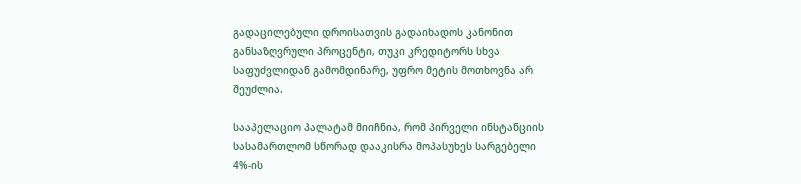გადაცილებული დროისათვის გადაიხადოს კანონით განსაზღვრული პროცენტი, თუკი კრედიტორს სხვა საფუძვლიდან გამომდინარე, უფრო მეტის მოთხოვნა არ შეუძლია.

სააპელაციო პალატამ მიიჩნია, რომ პირველი ინსტანციის სასამართლომ სწორად დააკისრა მოპასუხეს სარგებელი 4%-ის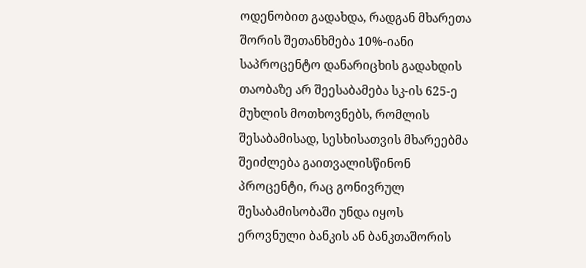ოდენობით გადახდა, რადგან მხარეთა შორის შეთანხმება 10%-იანი საპროცენტო დანარიცხის გადახდის თაობაზე არ შეესაბამება სკ-ის 625-ე მუხლის მოთხოვნებს, რომლის შესაბამისად, სესხისათვის მხარეებმა შეიძლება გაითვალისწინონ პროცენტი, რაც გონივრულ შესაბამისობაში უნდა იყოს ეროვნული ბანკის ან ბანკთაშორის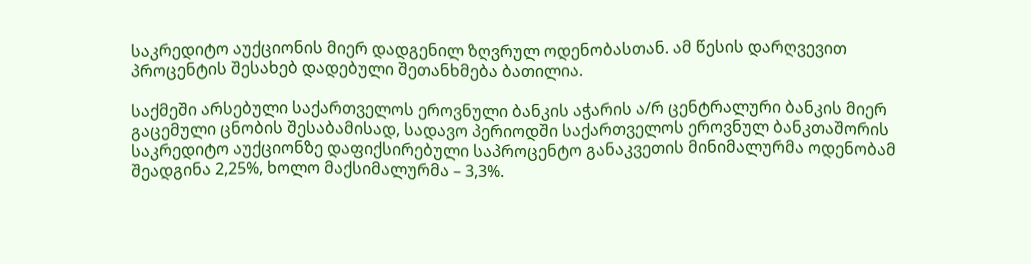საკრედიტო აუქციონის მიერ დადგენილ ზღვრულ ოდენობასთან. ამ წესის დარღვევით პროცენტის შესახებ დადებული შეთანხმება ბათილია.

საქმეში არსებული საქართველოს ეროვნული ბანკის აჭარის ა/რ ცენტრალური ბანკის მიერ გაცემული ცნობის შესაბამისად, სადავო პერიოდში საქართველოს ეროვნულ ბანკთაშორის საკრედიტო აუქციონზე დაფიქსირებული საპროცენტო განაკვეთის მინიმალურმა ოდენობამ შეადგინა 2,25%, ხოლო მაქსიმალურმა – 3,3%.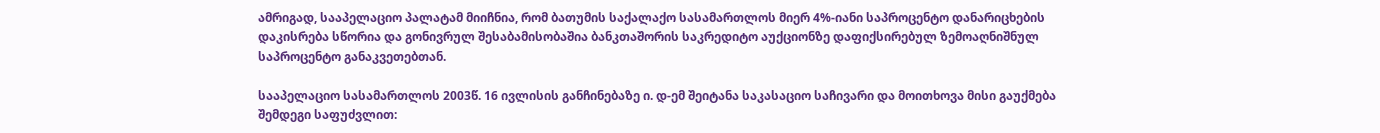ამრიგად, სააპელაციო პალატამ მიიჩნია, რომ ბათუმის საქალაქო სასამართლოს მიერ 4%-იანი საპროცენტო დანარიცხების დაკისრება სწორია და გონივრულ შესაბამისობაშია ბანკთაშორის საკრედიტო აუქციონზე დაფიქსირებულ ზემოაღნიშნულ საპროცენტო განაკვეთებთან.

სააპელაციო სასამართლოს 2003წ. 16 ივლისის განჩინებაზე ი. დ-ემ შეიტანა საკასაციო საჩივარი და მოითხოვა მისი გაუქმება შემდეგი საფუძვლით: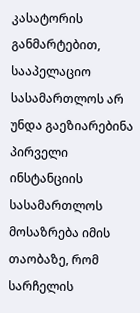კასატორის განმარტებით, სააპელაციო სასამართლოს არ უნდა გაეზიარებინა პირველი ინსტანციის სასამართლოს მოსაზრება იმის თაობაზე, რომ სარჩელის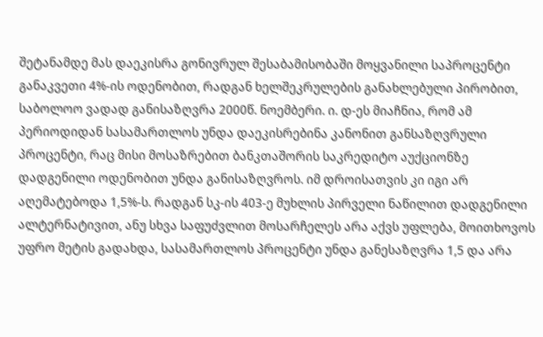შეტანამდე მას დაეკისრა გონივრულ შესაბამისობაში მოყვანილი საპროცენტი განაკვეთი 4%-ის ოდენობით, რადგან ხელშეკრულების განახლებული პირობით, საბოლოო ვადად განისაზღვრა 2000წ. ნოემბერი. ი. დ-ეს მიაჩნია, რომ ამ პერიოდიდან სასამართლოს უნდა დაეკისრებინა კანონით განსაზღვრული პროცენტი, რაც მისი მოსაზრებით ბანკთაშორის საკრედიტო აუქციონზე დადგენილი ოდენობით უნდა განისაზღვროს. იმ დროისათვის კი იგი არ აღემატებოდა 1,5%-ს. რადგან სკ-ის 403-ე მუხლის პირველი ნაწილით დადგენილი ალტერნატივით, ანუ სხვა საფუძვლით მოსარჩელეს არა აქვს უფლება, მოითხოვოს უფრო მეტის გადახდა, სასამართლოს პროცენტი უნდა განესაზღვრა 1,5 და არა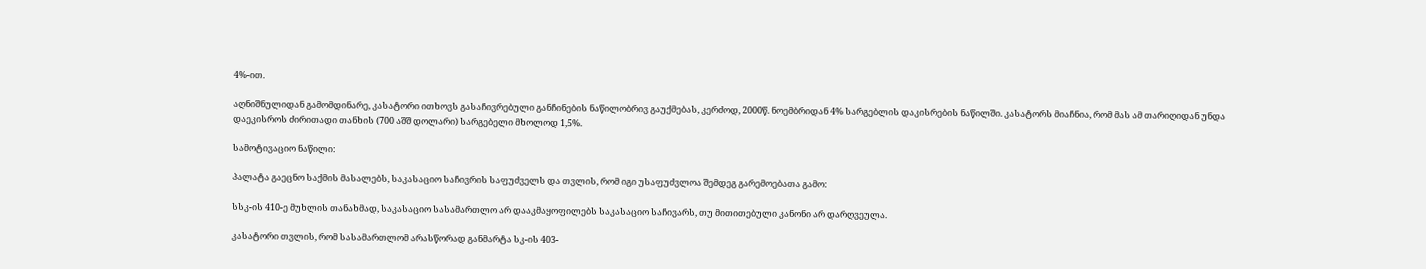4%-ით.

აღნიშნულიდან გამომდინარე, კასატორი ითხოვს გასაჩივრებული განჩინების ნაწილობრივ გაუქმებას, კერძოდ, 2000წ. ნოემბრიდან 4% სარგებლის დაკისრების ნაწილში. კასატორს მიაჩნია, რომ მას ამ თარიღიდან უნდა დაეკისროს ძირითადი თანხის (700 აშშ დოლარი) სარგებელი მხოლოდ 1,5%.

სამოტივაციო ნაწილი:

პალატა გაეცნო საქმის მასალებს, საკასაციო საჩივრის საფუძველს და თვლის, რომ იგი უსაფუძვლოა შემდეგ გარემოებათა გამო:

სსკ-ის 410-ე მუხლის თანახმად, საკასაციო სასამართლო არ დააკმაყოფილებს საკასაციო საჩივარს, თუ მითითებული კანონი არ დარღვეულა.

კასატორი თვლის, რომ სასამართლომ არასწორად განმარტა სკ-ის 403-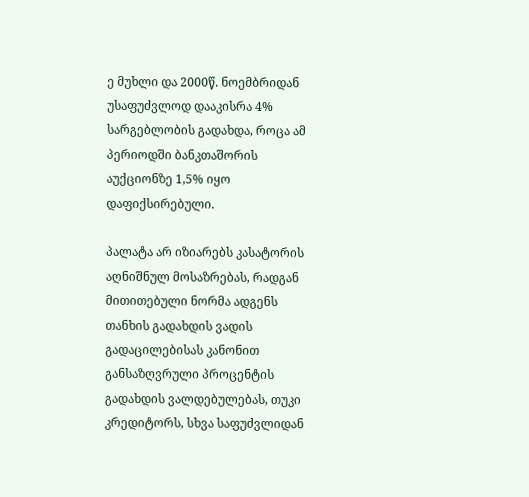ე მუხლი და 2000წ. ნოემბრიდან უსაფუძვლოდ დააკისრა 4% სარგებლობის გადახდა, როცა ამ პერიოდში ბანკთაშორის აუქციონზე 1,5% იყო დაფიქსირებული.

პალატა არ იზიარებს კასატორის აღნიშნულ მოსაზრებას, რადგან მითითებული ნორმა ადგენს თანხის გადახდის ვადის გადაცილებისას კანონით განსაზღვრული პროცენტის გადახდის ვალდებულებას, თუკი კრედიტორს, სხვა საფუძვლიდან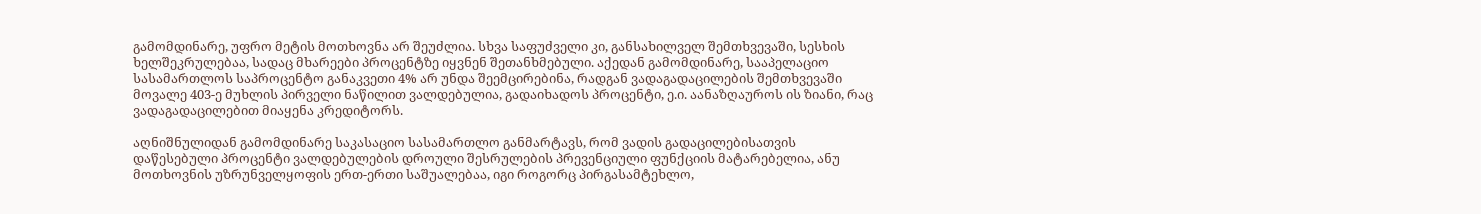გამომდინარე, უფრო მეტის მოთხოვნა არ შეუძლია. სხვა საფუძველი კი, განსახილველ შემთხვევაში, სესხის ხელშეკრულებაა, სადაც მხარეები პროცენტზე იყვნენ შეთანხმებული. აქედან გამომდინარე, სააპელაციო სასამართლოს საპროცენტო განაკვეთი 4% არ უნდა შეემცირებინა, რადგან ვადაგადაცილების შემთხვევაში მოვალე 403-ე მუხლის პირველი ნაწილით ვალდებულია, გადაიხადოს პროცენტი, ე.ი. აანაზღაუროს ის ზიანი, რაც ვადაგადაცილებით მიაყენა კრედიტორს.

აღნიშნულიდან გამომდინარე საკასაციო სასამართლო განმარტავს, რომ ვადის გადაცილებისათვის დაწესებული პროცენტი ვალდებულების დროული შესრულების პრევენციული ფუნქციის მატარებელია, ანუ მოთხოვნის უზრუნველყოფის ერთ-ერთი საშუალებაა, იგი როგორც პირგასამტეხლო,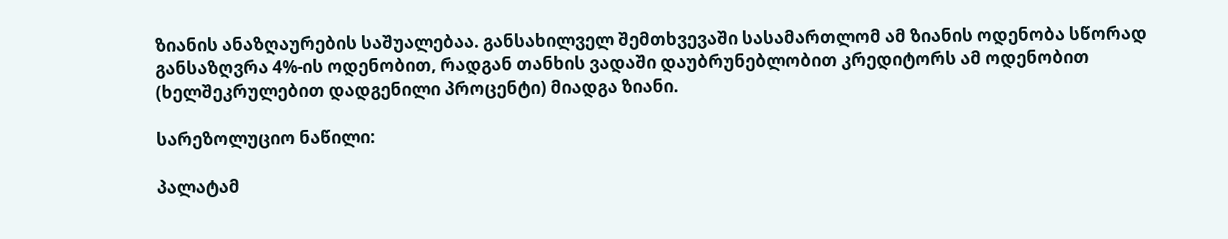ზიანის ანაზღაურების საშუალებაა. განსახილველ შემთხვევაში სასამართლომ ამ ზიანის ოდენობა სწორად განსაზღვრა 4%-ის ოდენობით, რადგან თანხის ვადაში დაუბრუნებლობით კრედიტორს ამ ოდენობით (ხელშეკრულებით დადგენილი პროცენტი) მიადგა ზიანი.

სარეზოლუციო ნაწილი:

პალატამ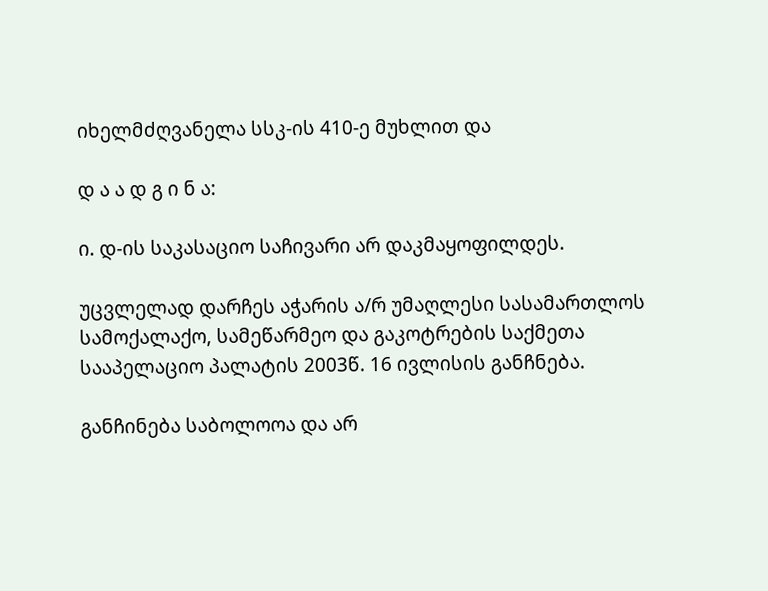იხელმძღვანელა სსკ-ის 410-ე მუხლით და

დ ა ა დ გ ი ნ ა:

ი. დ-ის საკასაციო საჩივარი არ დაკმაყოფილდეს.

უცვლელად დარჩეს აჭარის ა/რ უმაღლესი სასამართლოს სამოქალაქო, სამეწარმეო და გაკოტრების საქმეთა სააპელაციო პალატის 2003წ. 16 ივლისის განჩნება.

განჩინება საბოლოოა და არ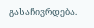გასაჩივრდება.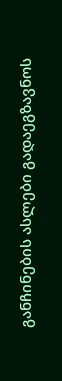განჩინების ასლები გადაეგზავნოს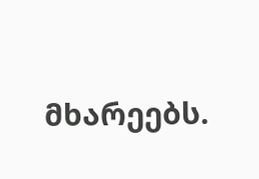მხარეებს.